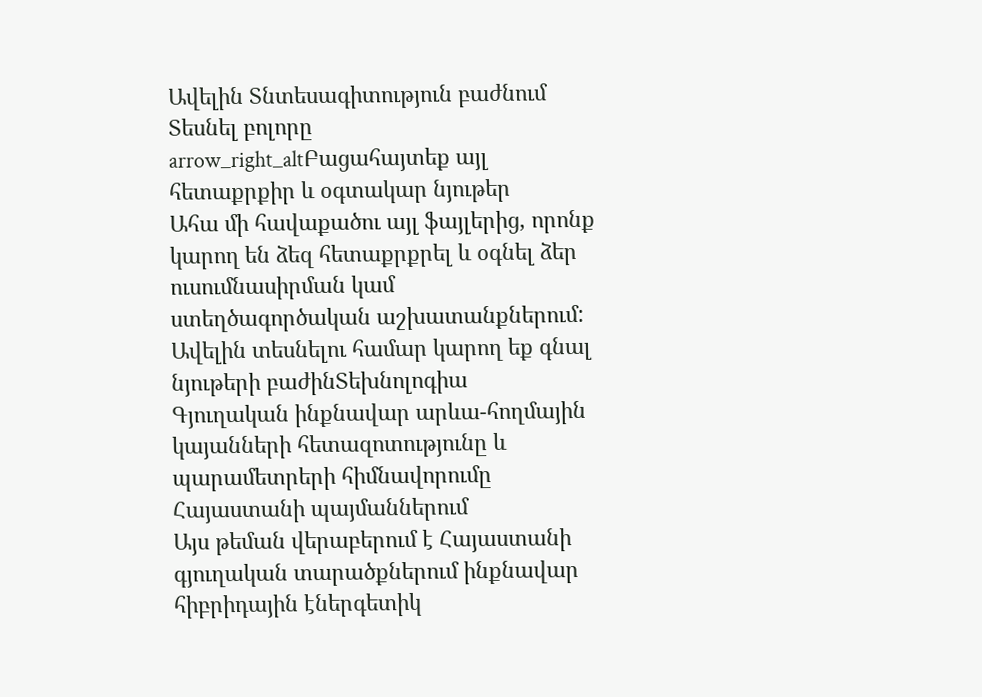Ավելին Տնտեսագիտություն բաժնում
Տեսնել բոլորը arrow_right_altԲացահայտեք այլ հետաքրքիր և օգտակար նյութեր
Ահա մի հավաքածու այլ ֆայլերից, որոնք կարող են ձեզ հետաքրքրել և օգնել ձեր ուսումնասիրման կամ ստեղծագործական աշխատանքներում: Ավելին տեսնելու համար կարող եք գնալ նյութերի բաժինՏեխնոլոգիա
Գյուղական ինքնավար արևա-հողմային կայանների հետազոտությունը և պարամետրերի հիմնավորումը Հայաստանի պայմաններում
Այս թեման վերաբերում է Հայաստանի գյուղական տարածքներում ինքնավար հիբրիդային էներգետիկ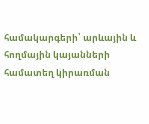համակարգերի՝ արևային և հողմային կայանների համատեղ կիրառման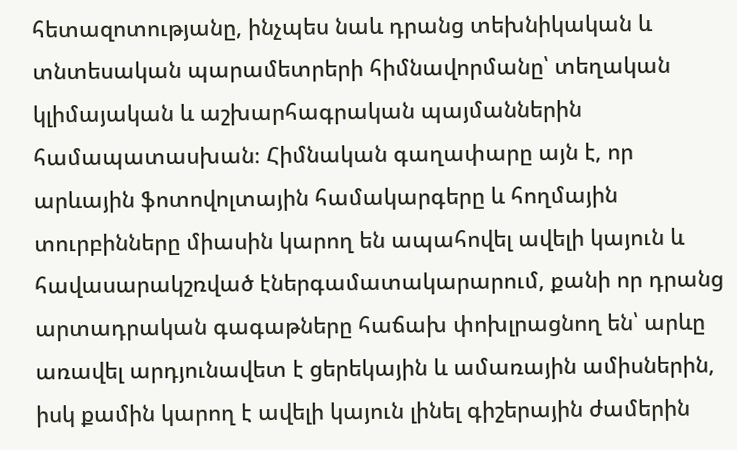հետազոտությանը, ինչպես նաև դրանց տեխնիկական և տնտեսական պարամետրերի հիմնավորմանը՝ տեղական կլիմայական և աշխարհագրական պայմաններին համապատասխան։ Հիմնական գաղափարը այն է, որ արևային ֆոտովոլտային համակարգերը և հողմային տուրբինները միասին կարող են ապահովել ավելի կայուն և հավասարակշռված էներգամատակարարում, քանի որ դրանց արտադրական գագաթները հաճախ փոխլրացնող են՝ արևը առավել արդյունավետ է ցերեկային և ամառային ամիսներին, իսկ քամին կարող է ավելի կայուն լինել գիշերային ժամերին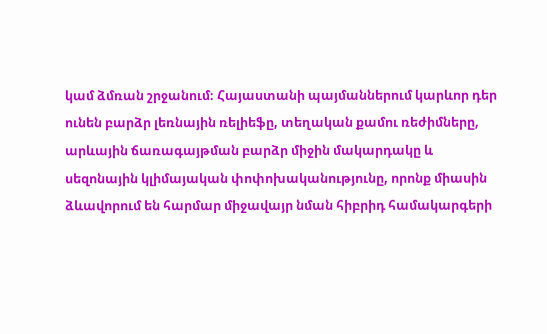կամ ձմռան շրջանում։ Հայաստանի պայմաններում կարևոր դեր ունեն բարձր լեռնային ռելիեֆը, տեղական քամու ռեժիմները, արևային ճառագայթման բարձր միջին մակարդակը և սեզոնային կլիմայական փոփոխականությունը, որոնք միասին ձևավորում են հարմար միջավայր նման հիբրիդ համակարգերի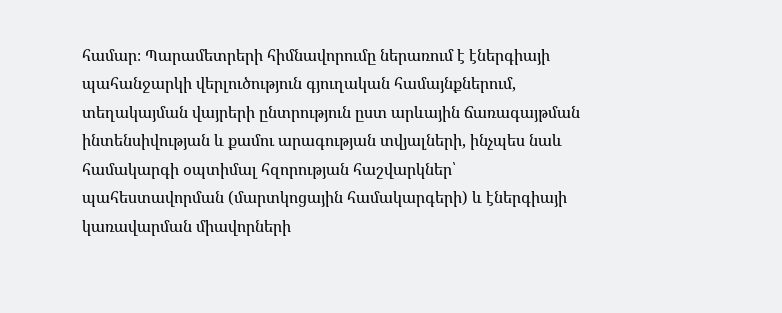համար։ Պարամետրերի հիմնավորումը ներառում է էներգիայի պահանջարկի վերլուծություն գյուղական համայնքներում, տեղակայման վայրերի ընտրություն ըստ արևային ճառագայթման ինտենսիվության և քամու արագության տվյալների, ինչպես նաև համակարգի օպտիմալ հզորության հաշվարկներ՝ պահեստավորման (մարտկոցային համակարգերի) և էներգիայի կառավարման միավորների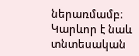ներառմամբ։ Կարևոր է նաև տնտեսական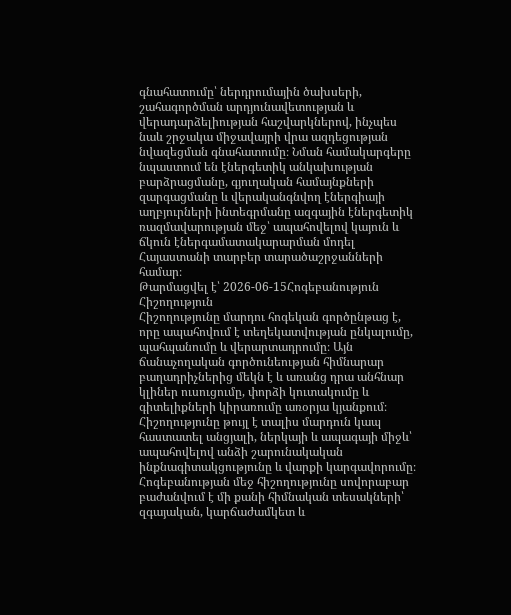գնահատումը՝ ներդրումային ծախսերի, շահագործման արդյունավետության և վերադարձելիության հաշվարկներով, ինչպես նաև շրջակա միջավայրի վրա ազդեցության նվազեցման գնահատումը։ Նման համակարգերը նպաստում են էներգետիկ անկախության բարձրացմանը, գյուղական համայնքների զարգացմանը և վերականգնվող էներգիայի աղբյուրների ինտեգրմանը ազգային էներգետիկ ռազմավարության մեջ՝ ապահովելով կայուն և ճկուն էներգամատակարարման մոդել Հայաստանի տարբեր տարածաշրջանների համար։
Թարմացվել է՝ 2026-06-15Հոգեբանություն
Հիշողություն
Հիշողությունը մարդու հոգեկան գործընթաց է, որը ապահովում է տեղեկատվության ընկալումը, պահպանումը և վերարտադրումը։ Այն ճանաչողական գործունեության հիմնարար բաղադրիչներից մեկն է և առանց դրա անհնար կլիներ ուսուցումը, փորձի կուտակումը և գիտելիքների կիրառումը առօրյա կյանքում։ Հիշողությունը թույլ է տալիս մարդուն կապ հաստատել անցյալի, ներկայի և ապագայի միջև՝ ապահովելով անձի շարունակական ինքնագիտակցությունը և վարքի կարգավորումը։ Հոգեբանության մեջ հիշողությունը սովորաբար բաժանվում է մի քանի հիմնական տեսակների՝ զգայական, կարճաժամկետ և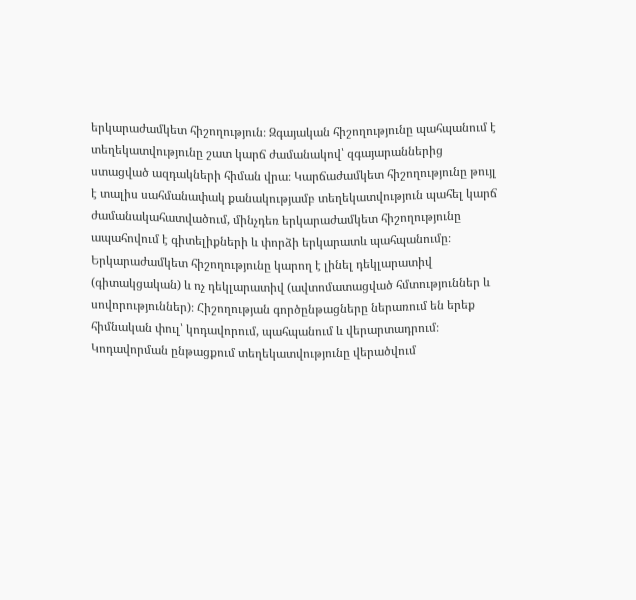երկարաժամկետ հիշողություն։ Զգայական հիշողությունը պահպանում է տեղեկատվությունը շատ կարճ ժամանակով՝ զգայարաններից ստացված ազդակների հիման վրա։ Կարճաժամկետ հիշողությունը թույլ է տալիս սահմանափակ քանակությամբ տեղեկատվություն պահել կարճ ժամանակահատվածում, մինչդեռ երկարաժամկետ հիշողությունը ապահովում է գիտելիքների և փորձի երկարատև պահպանումը։ Երկարաժամկետ հիշողությունը կարող է լինել դեկլարատիվ (գիտակցական) և ոչ դեկլարատիվ (ավտոմատացված հմտություններ և սովորություններ)։ Հիշողության գործընթացները ներառում են երեք հիմնական փուլ՝ կոդավորում, պահպանում և վերարտադրում։ Կոդավորման ընթացքում տեղեկատվությունը վերածվում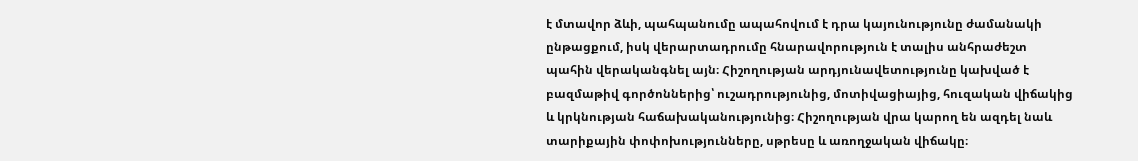է մտավոր ձևի, պահպանումը ապահովում է դրա կայունությունը ժամանակի ընթացքում, իսկ վերարտադրումը հնարավորություն է տալիս անհրաժեշտ պահին վերականգնել այն։ Հիշողության արդյունավետությունը կախված է բազմաթիվ գործոններից՝ ուշադրությունից, մոտիվացիայից, հուզական վիճակից և կրկնության հաճախականությունից։ Հիշողության վրա կարող են ազդել նաև տարիքային փոփոխությունները, սթրեսը և առողջական վիճակը։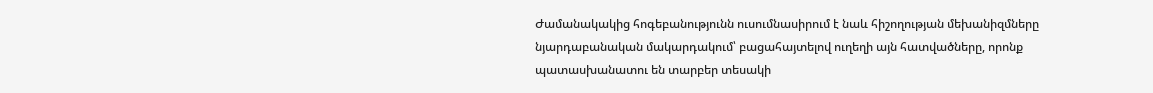Ժամանակակից հոգեբանությունն ուսումնասիրում է նաև հիշողության մեխանիզմները նյարդաբանական մակարդակում՝ բացահայտելով ուղեղի այն հատվածները, որոնք պատասխանատու են տարբեր տեսակի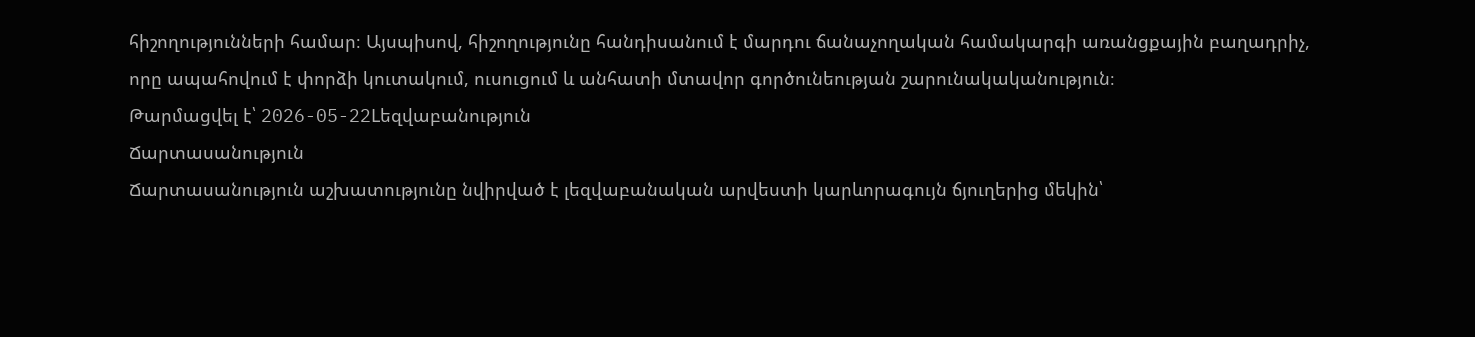հիշողությունների համար։ Այսպիսով, հիշողությունը հանդիսանում է մարդու ճանաչողական համակարգի առանցքային բաղադրիչ, որը ապահովում է փորձի կուտակում, ուսուցում և անհատի մտավոր գործունեության շարունակականություն։
Թարմացվել է՝ 2026-05-22Lեզվաբանություն
Ճարտասանություն
Ճարտասանություն աշխատությունը նվիրված է լեզվաբանական արվեստի կարևորագույն ճյուղերից մեկին՝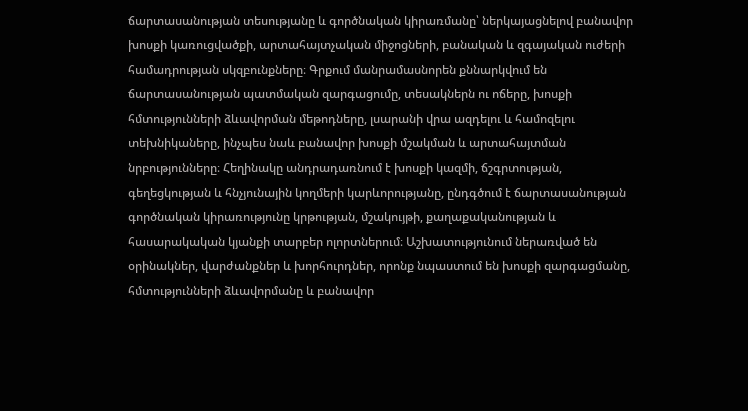ճարտասանության տեսությանը և գործնական կիրառմանը՝ ներկայացնելով բանավոր խոսքի կառուցվածքի, արտահայտչական միջոցների, բանական և զգայական ուժերի համադրության սկզբունքները։ Գրքում մանրամասնորեն քննարկվում են ճարտասանության պատմական զարգացումը, տեսակներն ու ոճերը, խոսքի հմտությունների ձևավորման մեթոդները, լսարանի վրա ազդելու և համոզելու տեխնիկաները, ինչպես նաև բանավոր խոսքի մշակման և արտահայտման նրբությունները։ Հեղինակը անդրադառնում է խոսքի կազմի, ճշգրտության, գեղեցկության և հնչյունային կողմերի կարևորությանը, ընդգծում է ճարտասանության գործնական կիրառությունը կրթության, մշակույթի, քաղաքականության և հասարակական կյանքի տարբեր ոլորտներում։ Աշխատությունում ներառված են օրինակներ, վարժանքներ և խորհուրդներ, որոնք նպաստում են խոսքի զարգացմանը, հմտությունների ձևավորմանը և բանավոր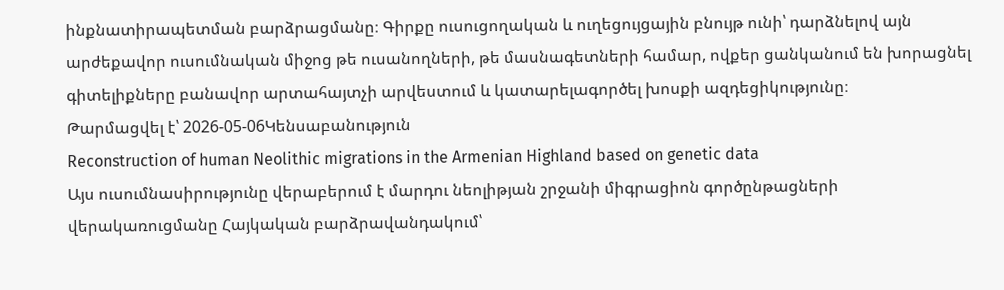ինքնատիրապետման բարձրացմանը։ Գիրքը ուսուցողական և ուղեցույցային բնույթ ունի՝ դարձնելով այն արժեքավոր ուսումնական միջոց թե ուսանողների, թե մասնագետների համար, ովքեր ցանկանում են խորացնել գիտելիքները բանավոր արտահայտչի արվեստում և կատարելագործել խոսքի ազդեցիկությունը։
Թարմացվել է՝ 2026-05-06Կենսաբանություն
Reconstruction of human Neolithic migrations in the Armenian Highland based on genetic data
Այս ուսումնասիրությունը վերաբերում է մարդու նեոլիթյան շրջանի միգրացիոն գործընթացների վերակառուցմանը Հայկական բարձրավանդակում՝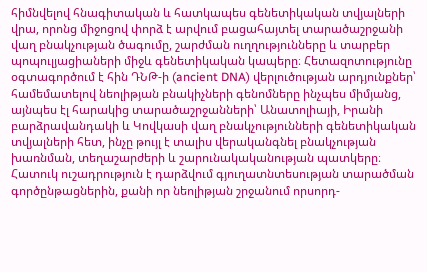հիմնվելով հնագիտական և հատկապես գենետիկական տվյալների վրա, որոնց միջոցով փորձ է արվում բացահայտել տարածաշրջանի վաղ բնակչության ծագումը, շարժման ուղղությունները և տարբեր պոպուլյացիաների միջև գենետիկական կապերը։ Հետազոտությունը օգտագործում է հին ԴՆԹ-ի (ancient DNA) վերլուծության արդյունքներ՝ համեմատելով նեոլիթյան բնակիչների գենոմները ինչպես միմյանց, այնպես էլ հարակից տարածաշրջանների՝ Անատոլիայի, Իրանի բարձրավանդակի և Կովկասի վաղ բնակչությունների գենետիկական տվյալների հետ, ինչը թույլ է տալիս վերականգնել բնակչության խառնման, տեղաշարժերի և շարունակականության պատկերը։ Հատուկ ուշադրություն է դարձվում գյուղատնտեսության տարածման գործընթացներին, քանի որ նեոլիթյան շրջանում որսորդ-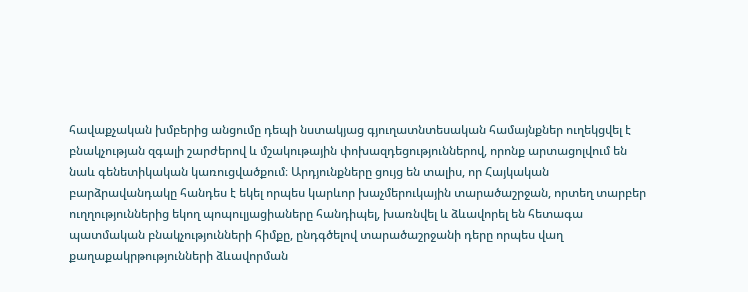հավաքչական խմբերից անցումը դեպի նստակյաց գյուղատնտեսական համայնքներ ուղեկցվել է բնակչության զգալի շարժերով և մշակութային փոխազդեցություններով, որոնք արտացոլվում են նաև գենետիկական կառուցվածքում։ Արդյունքները ցույց են տալիս, որ Հայկական բարձրավանդակը հանդես է եկել որպես կարևոր խաչմերուկային տարածաշրջան, որտեղ տարբեր ուղղություններից եկող պոպուլյացիաները հանդիպել, խառնվել և ձևավորել են հետագա պատմական բնակչությունների հիմքը, ընդգծելով տարածաշրջանի դերը որպես վաղ քաղաքակրթությունների ձևավորման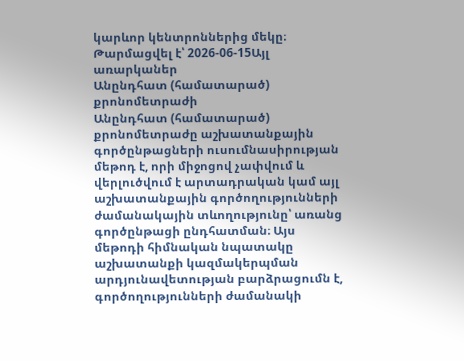կարևոր կենտրոններից մեկը։
Թարմացվել է՝ 2026-06-15Այլ առարկաներ
Անընդհատ (համատարած) քրոնոմետրաժի
Անընդհատ (համատարած) քրոնոմետրաժը աշխատանքային գործընթացների ուսումնասիրության մեթոդ է, որի միջոցով չափվում և վերլուծվում է արտադրական կամ այլ աշխատանքային գործողությունների ժամանակային տևողությունը՝ առանց գործընթացի ընդհատման։ Այս մեթոդի հիմնական նպատակը աշխատանքի կազմակերպման արդյունավետության բարձրացումն է, գործողությունների ժամանակի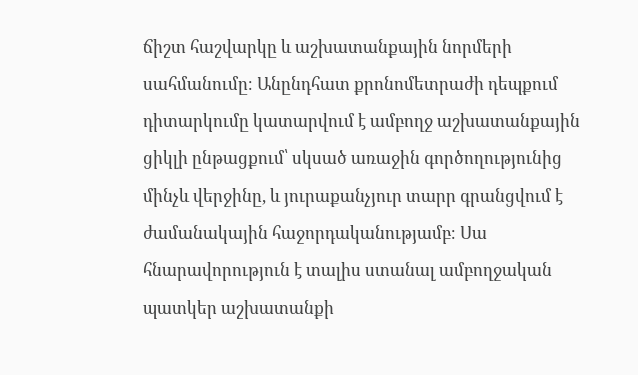ճիշտ հաշվարկը և աշխատանքային նորմերի սահմանումը։ Անընդհատ քրոնոմետրաժի դեպքում դիտարկումը կատարվում է ամբողջ աշխատանքային ցիկլի ընթացքում՝ սկսած առաջին գործողությունից մինչև վերջինը, և յուրաքանչյուր տարր գրանցվում է ժամանակային հաջորդականությամբ։ Սա հնարավորություն է տալիս ստանալ ամբողջական պատկեր աշխատանքի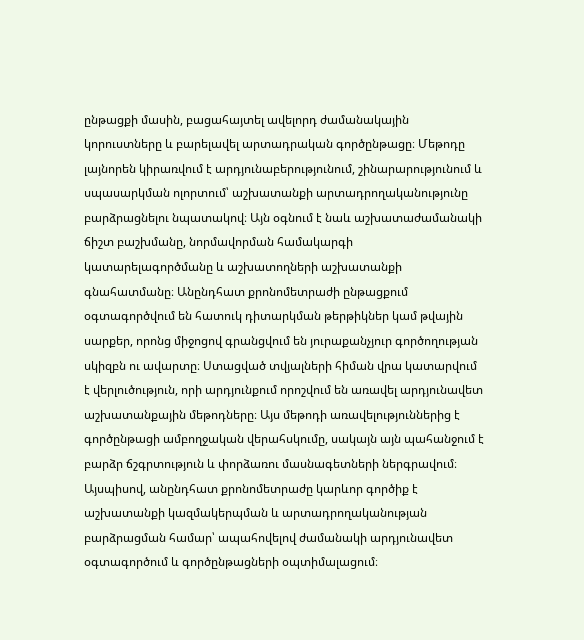ընթացքի մասին, բացահայտել ավելորդ ժամանակային կորուստները և բարելավել արտադրական գործընթացը։ Մեթոդը լայնորեն կիրառվում է արդյունաբերությունում, շինարարությունում և սպասարկման ոլորտում՝ աշխատանքի արտադրողականությունը բարձրացնելու նպատակով։ Այն օգնում է նաև աշխատաժամանակի ճիշտ բաշխմանը, նորմավորման համակարգի կատարելագործմանը և աշխատողների աշխատանքի գնահատմանը։ Անընդհատ քրոնոմետրաժի ընթացքում օգտագործվում են հատուկ դիտարկման թերթիկներ կամ թվային սարքեր, որոնց միջոցով գրանցվում են յուրաքանչյուր գործողության սկիզբն ու ավարտը։ Ստացված տվյալների հիման վրա կատարվում է վերլուծություն, որի արդյունքում որոշվում են առավել արդյունավետ աշխատանքային մեթոդները։ Այս մեթոդի առավելություններից է գործընթացի ամբողջական վերահսկումը, սակայն այն պահանջում է բարձր ճշգրտություն և փորձառու մասնագետների ներգրավում։ Այսպիսով, անընդհատ քրոնոմետրաժը կարևոր գործիք է աշխատանքի կազմակերպման և արտադրողականության բարձրացման համար՝ ապահովելով ժամանակի արդյունավետ օգտագործում և գործընթացների օպտիմալացում։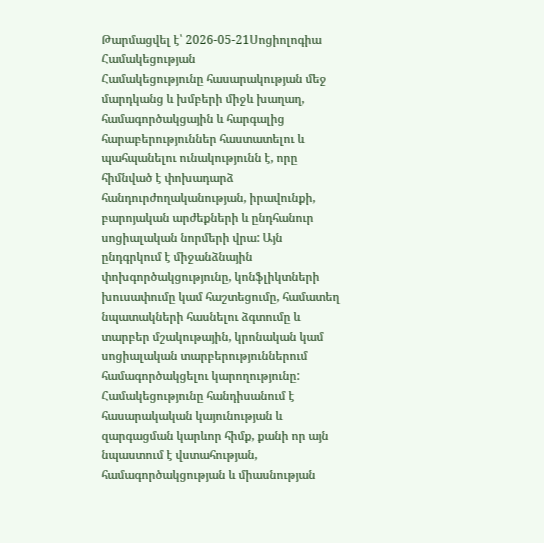Թարմացվել է՝ 2026-05-21Սոցիոլոգիա
Համակեցության
Համակեցությունը հասարակության մեջ մարդկանց և խմբերի միջև խաղաղ, համագործակցային և հարգալից հարաբերություններ հաստատելու և պահպանելու ունակությունն է, որը հիմնված է փոխադարձ հանդուրժողականության, իրավունքի, բարոյական արժեքների և ընդհանուր սոցիալական նորմերի վրա: Այն ընդգրկում է միջանձնային փոխգործակցությունը, կոնֆլիկտների խուսափումը կամ հաշտեցումը, համատեղ նպատակների հասնելու ձգտումը և տարբեր մշակութային, կրոնական կամ սոցիալական տարբերություններում համագործակցելու կարողությունը: Համակեցությունը հանդիսանում է հասարակական կայունության և զարգացման կարևոր հիմք, քանի որ այն նպաստում է վստահության, համագործակցության և միասնության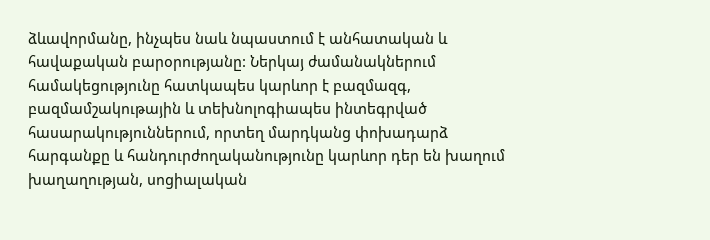ձևավորմանը, ինչպես նաև նպաստում է անհատական և հավաքական բարօրությանը: Ներկայ ժամանակներում համակեցությունը հատկապես կարևոր է բազմազգ, բազմամշակութային և տեխնոլոգիապես ինտեգրված հասարակություններում, որտեղ մարդկանց փոխադարձ հարգանքը և հանդուրժողականությունը կարևոր դեր են խաղում խաղաղության, սոցիալական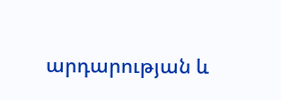արդարության և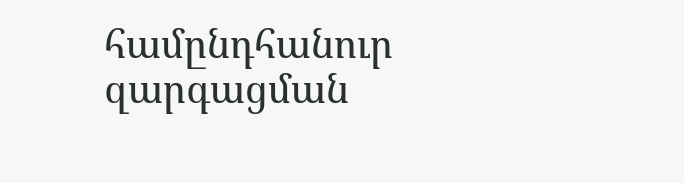համընդհանուր զարգացման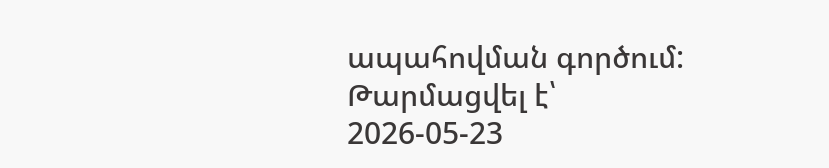ապահովման գործում:
Թարմացվել է՝ 2026-05-23